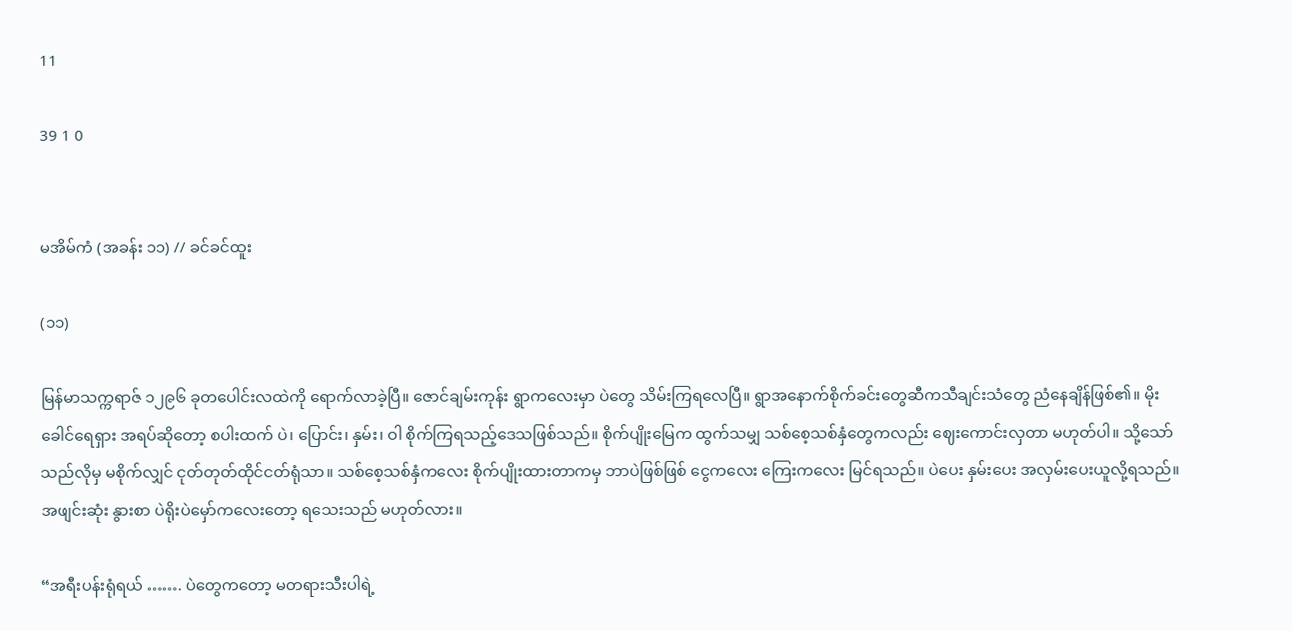11

39 1 0


မအိမ်ကံ (အခန်း ၁၁) // ခင်ခင်ထူး

(၁၁)

မြန်မာသက္ကရာဇ် ၁၂၉၆ ခုတပေါင်းလထဲကို ရောက်လာခဲ့ပြီ။ ဇောင်ချမ်းကုန်း ရွာကလေးမှာ ပဲတွေ သိမ်းကြရလေပြီ။ ရွာအနောက်စိုက်ခင်းတွေဆီကသီချင်းသံတွေ ညံနေချိန်ဖြစ်၏။ မိုးခေါင်ရေရှား အရပ်ဆိုတော့ စပါးထက် ပဲ၊ ပြောင်း၊ နှမ်း၊ ဝါ စိုက်ကြရသည့်ဒေသဖြစ်သည်။ စိုက်ပျိုးမြေက ထွက်သမျှ သစ်စေ့သစ်နှံတွေကလည်း ဈေးကောင်းလှတာ မဟုတ်ပါ။ သို့သော် သည်လိုမှ မစိုက်လျှင် ငုတ်တုတ်ထိုင်ငတ်ရုံသာ။ သစ်စေ့သစ်နှံကလေး စိုက်ပျိုးထားတာကမှ ဘာပဲဖြစ်ဖြစ် ငွေကလေး ကြေးကလေး မြင်ရသည်။ ပဲပေး နှမ်းပေး အလှမ်းပေးယူလို့ရသည်။ အဖျင်းဆုံး နွားစာ ပဲရိုးပဲ‌မှော်ကလေးတော့ ရသေးသည် မဟုတ်လား။

“အရီးပန်းရုံရယ် ……. ပဲတွေကတော့ မတရားသီးပါရဲ့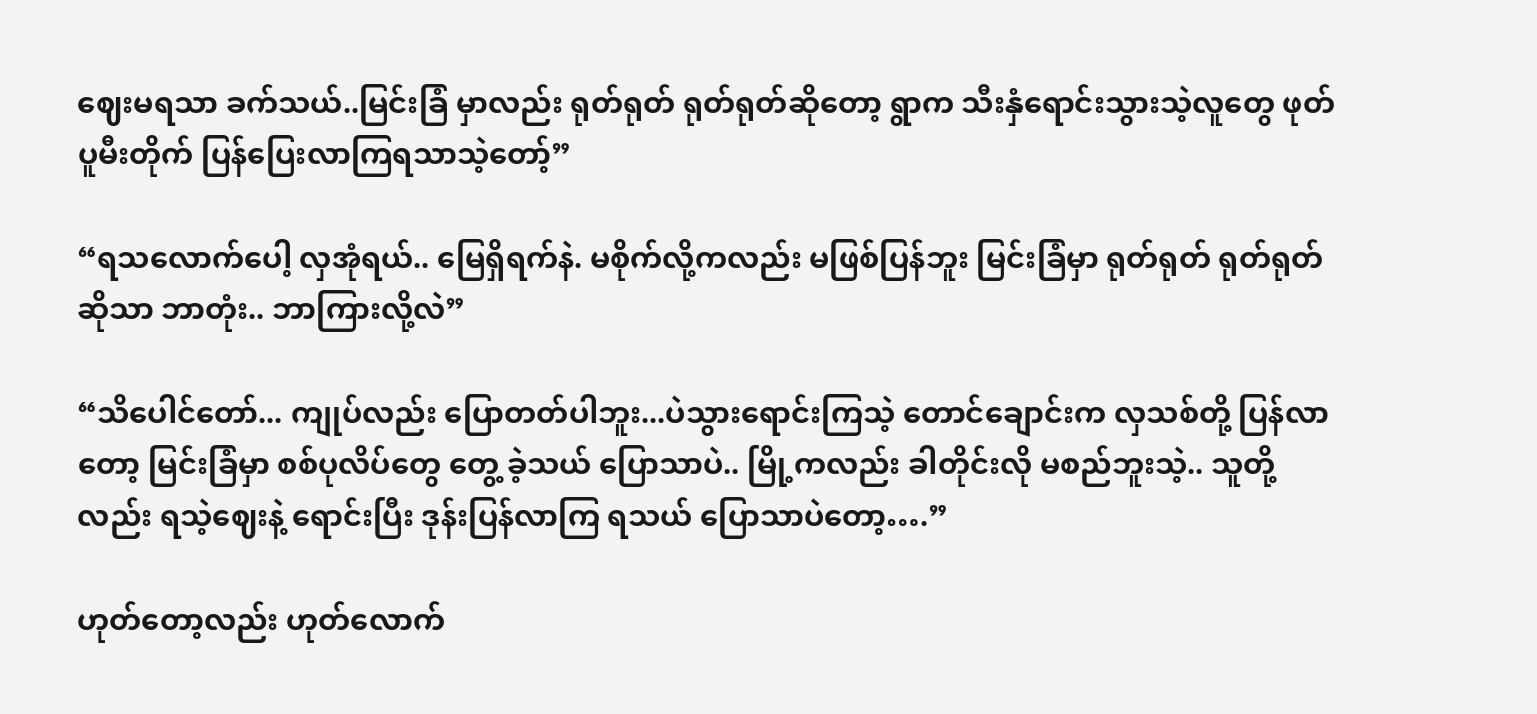ဈေးမရသာ ခက်သယ်..မြင်းခြံ မှာလည်း ရုတ်ရုတ် ရုတ်ရုတ်ဆိုတော့ ရွာက သီးနှံရောင်းသွားသဲ့လူတွေ ဖုတ်ပူမီးတိုက် ပြန်ပြေးလာကြရသာသဲ့တော့်”

“ရသလောက်ပေါ့ လှအုံရယ်.. မြေရှိရက်နဲ. မစိုက်လို့ကလည်း မဖြစ်ပြန်ဘူး မြင်းခြံမှာ ရုတ်ရုတ် ရုတ်ရုတ်ဆိုသာ ဘာတုံး.. ဘာကြားလို့လဲ”

“သိပေါင်တော်... ကျုပ်လည်း ပြောတတ်ပါဘူး...ပဲသွားရောင်းကြသဲ့ တောင်ချောင်းက လှသစ်တို့ ပြန်လာတော့ မြင်းခြံမှာ စစ်ပုလိပ်တွေ တွေ့ ခဲ့သယ် ပြောသာပဲ.. မြို့ကလည်း ခါတိုင်းလို မစည်ဘူးသဲ့.. သူတို့လည်း ရသဲ့ဈေးနဲ့ ရောင်းပြီး ဒုန်းပြန်လာကြ ရသယ် ပြောသာပဲတော့….”

ဟုတ်တော့လည်း ဟုတ်လောက်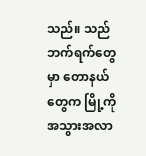သည်။ သည်ဘက်ရက်တွေမှာ တောနယ်တွေက မြို့ကို အသွားအလာ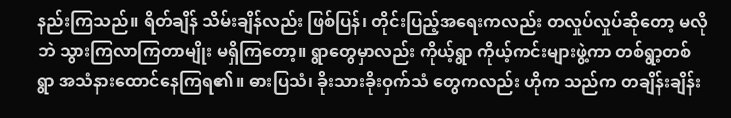နည်းကြသည်။ ရိတ်ချိန် သိမ်းချိန်လည်း ဖြစ်ပြန်၊ တိုင်းပြည့်အရေးကလည်း တလှုပ်လှုပ်ဆိုတော့ မလိုဘဲ သွားကြလာကြတာမျိုး မရှိကြတော့။ ရွာတွေမှာလည်း ကိုယ့်ရွာ ကိုယ့်ကင်းများဖွဲ့ကာ တစ်ရွာ့တစ်ရွာ အသံနားထောင်နေကြရ၏။ ဓားပြသံ၊ ခိုးသားခိုးဝှက်သံ တွေကလည်း ဟိုက သည်က တချိန်းချိန်း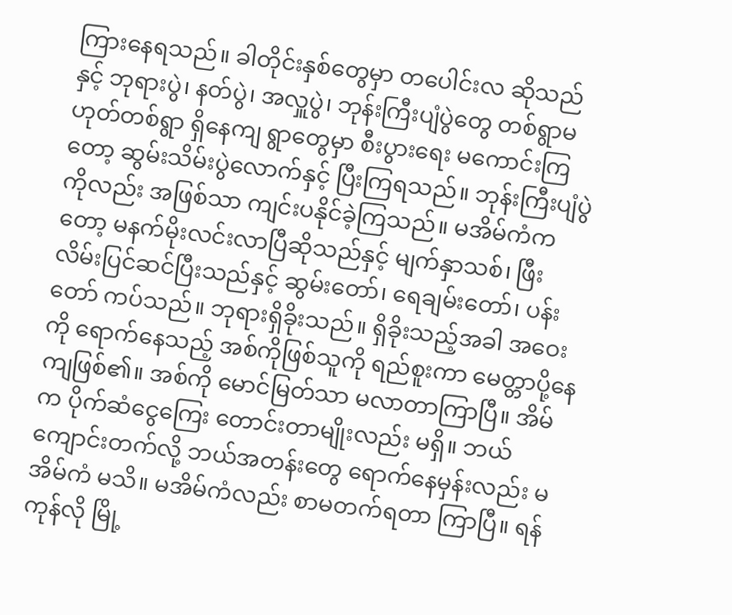ကြားနေရသည်။ ခါတိုင်းနှစ်တွေမှာ တပေါင်းလ ဆိုသည်နှင့် ဘုရားပွဲ၊ နတ်ပွဲ၊ အလှူပွဲ၊ ဘုန်းကြီးပျံပွဲတွေ တစ်ရွာမဟုတ်တစ်ရွာ ရှိနေကျ ရွာတွေမှာ စီးပွားရေး မကောင်းကြတော့ ဆွမ်းသိမ်းပွဲလောက်နှင့် ပြီးကြရသည်။ ဘုန်းကြီးပျံပွဲကိုလည်း အဖြစ်သာ ကျင်းပနိုင်ခဲ့ကြသည်။ မအိမ်ကံကတော့ မနက်မိုးလင်းလာပြီဆိုသည်နှင့် မျက်နှာသစ်၊ ဖြီးလိမ်းပြင်ဆင်ပြီးသည်နှင့် ဆွမ်းတော်၊ ရေချမ်းတော်၊ ပန်းတော် ကပ်သည်။ ဘုရားရှိခိုးသည်။ ရှိခိုးသည့်အခါ အဝေးကို ရောက်နေသည့် အစ်ကိုဖြစ်သူကို ရည်စူးကာ မေတ္တာပို့နေကျဖြစ်၏။ အစ်ကို မောင်မြတ်သာ မလာတာကြာပြီ။ အိမ်က ပိုက်ဆံငွေကြေး တောင်းတာမျိုးလည်း မရှိ။ ဘယ်ကျောင်းတက်လို့ ဘယ်အတန်းတွေ ရောက်နေမှန်းလည်း မအိမ်ကံ မသိ။ မအိမ်ကံလည်း စာမတက်ရတာ ကြာပြီ။ ရန်ကုန်လို မြို့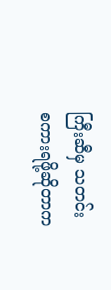ကြီးဆီမှ သတင်းစကားရဖို့ဆိုတာက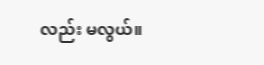လည်း မလွယ်။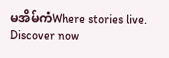မအိမ်ကံWhere stories live. Discover now